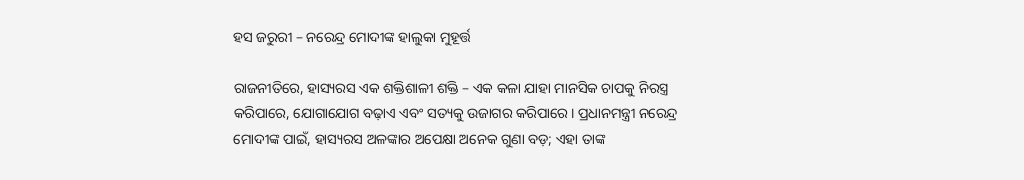ହସ ଜରୁରୀ – ନରେନ୍ଦ୍ର ମୋଦୀଙ୍କ ହାଲୁକା ମୁହୂର୍ତ୍ତ

ରାଜନୀତିରେ, ହାସ୍ୟରସ ଏକ ଶକ୍ତିଶାଳୀ ଶକ୍ତି – ଏକ କଳା ଯାହା ମାନସିକ ଚାପକୁ ନିରସ୍ତ୍ର କରିପାରେ, ଯୋଗାଯୋଗ ବଢ଼ାଏ ଏବଂ ସତ୍ୟକୁ ଉଜାଗର କରିପାରେ। ପ୍ରଧାନମନ୍ତ୍ରୀ ନରେନ୍ଦ୍ର ମୋଦୀଙ୍କ ପାଇଁ, ହାସ୍ୟରସ ଅଳଙ୍କାର ଅପେକ୍ଷା ଅନେକ ଗୁଣା ବଡ଼; ଏହା ତାଙ୍କ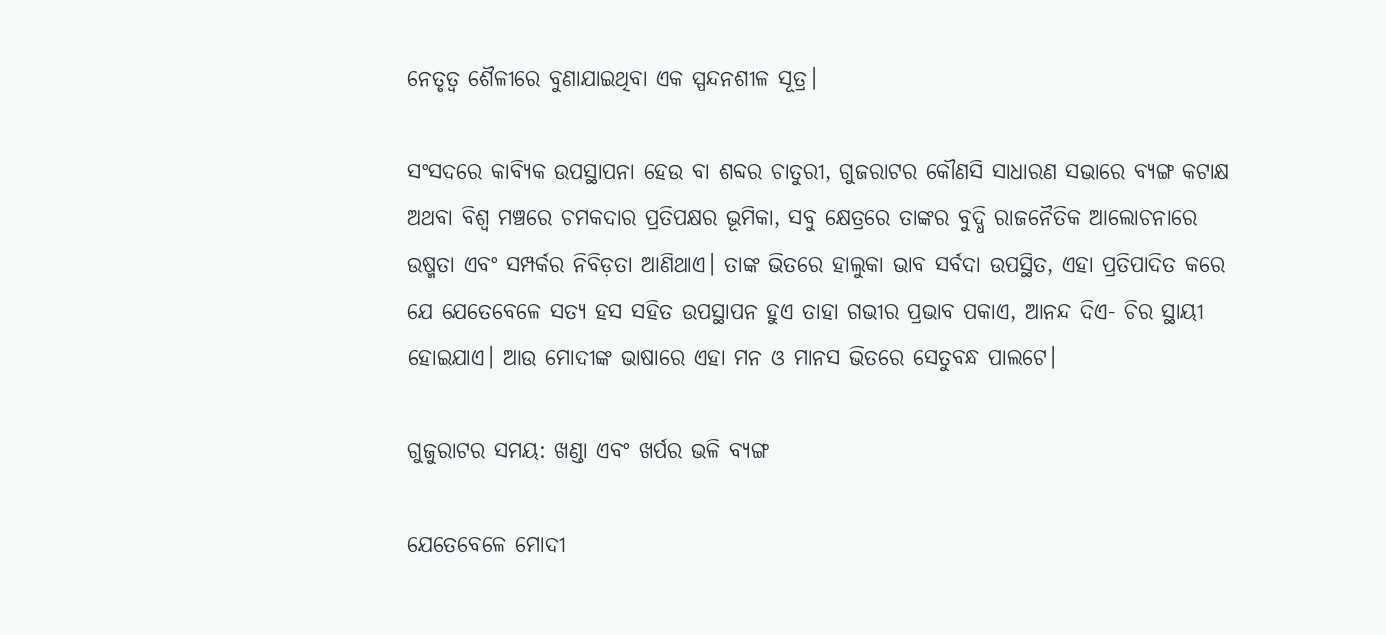ନେତୃତ୍ୱ ଶୈଳୀରେ ବୁଣାଯାଇଥିବା ଏକ ସ୍ପନ୍ଦନଶୀଳ ସୂତ୍ର।

ସଂସଦରେ କାବ୍ୟିକ ଉପସ୍ଥାପନା ହେଉ ବା ଶବ୍ଦର ଚାତୁରୀ, ଗୁଜରାଟର କୌଣସି ସାଧାରଣ ସଭାରେ ବ୍ୟଙ୍ଗ କଟାକ୍ଷ ଅଥବା ବିଶ୍ୱ ମଞ୍ଚରେ ଚମକଦାର ପ୍ରତିପକ୍ଷର ଭୂମିକା, ସବୁ କ୍ଷେତ୍ରରେ ତାଙ୍କର ବୁଦ୍ଧି ରାଜନୈତିକ ଆଲୋଚନାରେ ଉଷ୍ମତା ଏବଂ ସମ୍ପର୍କର ନିବିଡ଼ତା ଆଣିଥାଏ। ତାଙ୍କ ଭିତରେ ହାଲୁକା ଭାବ ସର୍ବଦା ଉପସ୍ଥିତ, ଏହା ପ୍ରତିପାଦିତ କରେ ଯେ ଯେତେବେଳେ ସତ୍ୟ ହସ ସହିତ ଉପସ୍ଥାପନ ହୁଏ ତାହା ଗଭୀର ପ୍ରଭାବ ପକାଏ, ଆନନ୍ଦ ଦିଏ- ଚିର ସ୍ଥାୟୀ ହୋଇଯାଏ। ଆଉ ମୋଦୀଙ୍କ ଭାଷାରେ ଏହା ମନ ଓ ମାନସ ଭିତରେ ସେତୁବନ୍ଧ ପାଲଟେ।

ଗୁଜୁରାଟର ସମୟ: ଖଣ୍ଡା ଏବଂ ଖର୍ପର ଭଳି ବ୍ୟଙ୍ଗ

ଯେତେବେଳେ ମୋଦୀ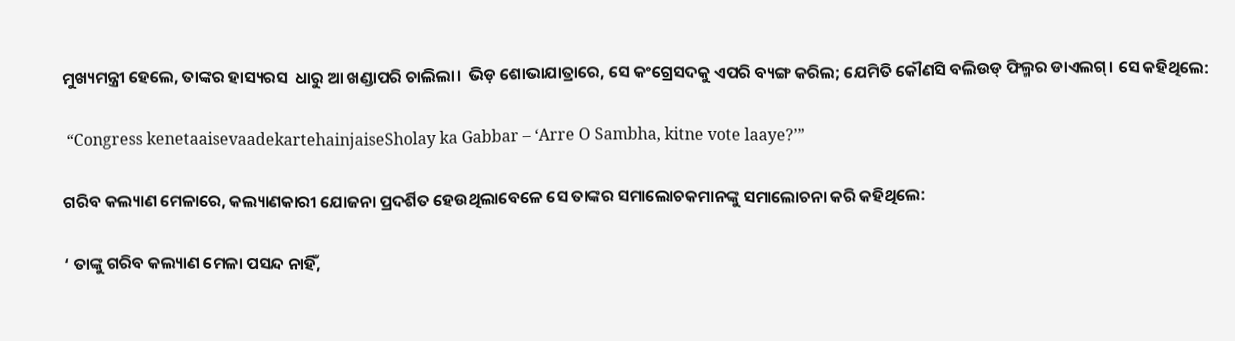ମୁଖ୍ୟମନ୍ତ୍ରୀ ହେଲେ, ତାଙ୍କର ହାସ୍ୟରସ  ଧାରୁ ଆ ଖଣ୍ଡାପରି ଚାଲିଲା।  ଭିଡ଼ ଶୋଭାଯାତ୍ରାରେ, ସେ କଂଗ୍ରେସଦକୁ ଏପରି ବ୍ୟଙ୍ଗ କରିଲ; ଯେମିତି କୌଣସି ବଲିଉଡ୍‍ ଫିଲ୍ମର ଡାଏଲଗ୍‍। ସେ କହିଥିଲେ:

 “Congress kenetaaisevaadekartehainjaiseSholay ka Gabbar – ‘Arre O Sambha, kitne vote laaye?’”

ଗରିବ କଲ୍ୟାଣ ମେଳାରେ, କଲ୍ୟାଣକାରୀ ଯୋଜନା ପ୍ରଦର୍ଶିତ ହେଉଥିଲାବେଳେ ସେ ତାଙ୍କର ସମାଲୋଚକମାନଙ୍କୁ ସମାଲୋଚନା କରି କହିଥିଲେ:

‘ ତାଙ୍କୁ ଗରିବ କଲ୍ୟାଣ ମେଳା ପସନ୍ଦ ନାହିଁ,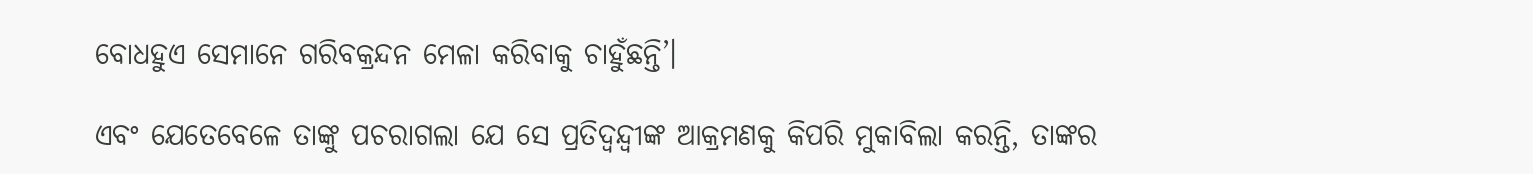ବୋଧହୁଏ ସେମାନେ ଗରିବକ୍ରନ୍ଦନ ମେଳା କରିବାକୁ ଚାହୁଁଛନ୍ତି’।

ଏବଂ ଯେତେବେଳେ ତାଙ୍କୁ ପଚରାଗଲା ଯେ ସେ ପ୍ରତିଦ୍ୱନ୍ଦ୍ୱୀଙ୍କ ଆକ୍ରମଣକୁ କିପରି ମୁକାବିଲା କରନ୍ତି, ତାଙ୍କର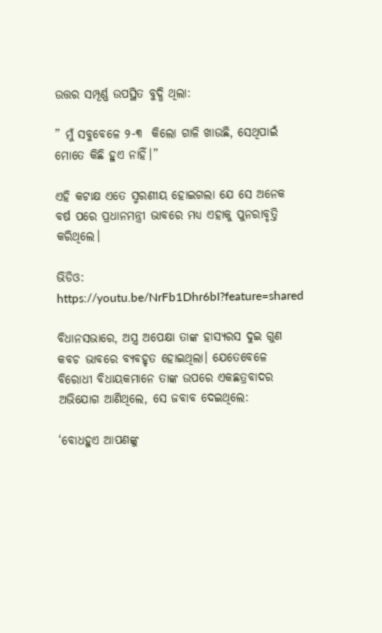ଉତ୍ତର ସମ୍ପୂର୍ଣ୍ଣ ଉପସ୍ଥିତ ବୁଦ୍ଧି ଥିଲା:

” ମୁଁ ସବୁବେଳେ ୨-୩  କିଲୋ ଗାଳି ଖାଉଛି, ସେଥିପାଇଁ ମୋତେ କିଛି ହୁଏ ନାହିଁ।”

ଏହି କଟାକ୍ଷ ଏତେ ସ୍ମରଣୀୟ ହୋଇଗଲା ଯେ ସେ ଅନେକ ବର୍ଷ ପରେ ପ୍ରଧାନମନ୍ତ୍ରୀ ଭାବରେ ମଧ୍ୟ ଏହାକୁ ପୁନରାବୃତ୍ତି କରିଥିଲେ।

ଭିଡିଓ: https://youtu.be/NrFb1Dhr6bI?feature=shared

ବିଧାନସଭାରେ, ଅସ୍ତ୍ର ଅପେକ୍ଷା ତାଙ୍କ ହାସ୍ୟରସ ଦୁଇ ଗୁଣ କବଚ ଭାବରେ ବ୍ୟବହୃତ ହୋଇଥିଲା। ଯେତେବେଳେ ବିରୋଧୀ ବିଧାୟକମାନେ ତାଙ୍କ ଉପରେ ଏକଛତ୍ରବାଦର ଅଭିଯୋଗ ଆଣିଥିଲେ, ସେ ଜବାବ ଦେଇଥିଲେ:

‘ବୋଧହୁଏ ଆପଣଙ୍କୁ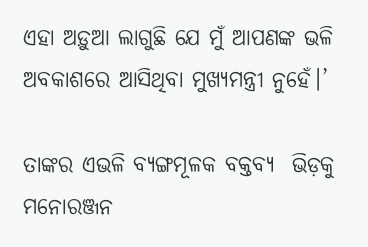ଏହା ଅଡ଼ୁଆ ଲାଗୁଛି ଯେ ମୁଁ ଆପଣଙ୍କ ଭଳି ଅବକାଶରେ ଆସିଥିବା ମୁଖ୍ୟମନ୍ତ୍ରୀ ନୁହେଁ।’

ତାଙ୍କର ଏଭଳି ବ୍ୟଙ୍ଗମୂଳକ ବକ୍ତବ୍ୟ  ଭିଡ଼କୁ ମନୋରଞ୍ଜନ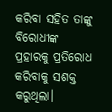କରିବା ସହିତ ତାଙ୍କୁ ବିରୋଧୀଙ୍କ ପ୍ରହାରକୁ ପ୍ରତିରୋଧ କରିବାକୁ ସଶକ୍ତ କରୁଥିଲା।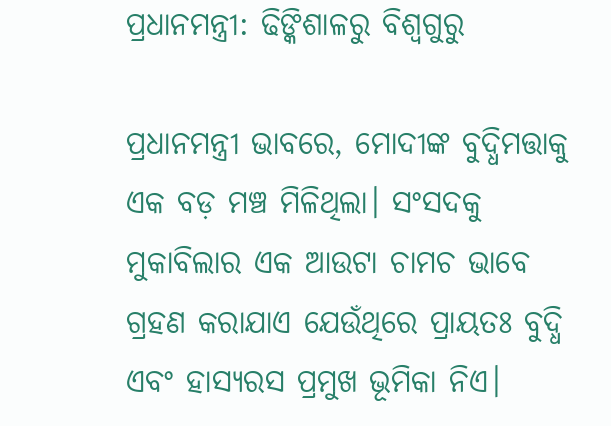ପ୍ରଧାନମନ୍ତ୍ରୀ: ଢିଙ୍କିଶାଳରୁ ବିଶ୍ୱଗୁରୁ

ପ୍ରଧାନମନ୍ତ୍ରୀ ଭାବରେ, ମୋଦୀଙ୍କ ବୁଦ୍ଧିମତ୍ତାକୁ ଏକ ବଡ଼ ମଞ୍ଚ ମିଳିଥିଲା। ସଂସଦକୁ ମୁକାବିଲାର ଏକ ଆଉଟା ଚାମଚ ଭାବେ ଗ୍ରହଣ କରାଯାଏ ଯେଉଁଥିରେ ପ୍ରାୟତଃ ବୁଦ୍ଧି ଏବଂ ହାସ୍ୟରସ ପ୍ରମୁଖ ଭୂମିକା ନିଏ।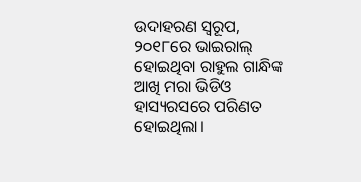ଉଦାହରଣ ସ୍ୱରୂପ, ୨୦୧୮ରେ ଭାଇରାଲ୍‍ ହୋଇଥିବା ରାହୁଲ ଗାନ୍ଧିଙ୍କ ଆଖି ମରା ଭିଡିଓ ହାସ୍ୟରସରେ ପରିଣତ ହୋଇଥିଲା।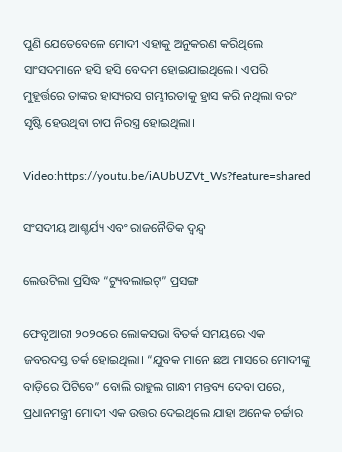ପୁଣି ଯେତେବେଳେ ମୋଦୀ ଏହାକୁ ଅନୁକରଣ କରିଥିଲେ ସାଂସଦମାନେ ହସି ହସି ବେଦମ ହୋଇଯାଇଥିଲେ। ଏପରି ମୁହୂର୍ତ୍ତରେ ତାଙ୍କର ହାସ୍ୟରସ ଗମ୍ଭୀରତାକୁ ହ୍ରାସ କରି ନଥିଲା ବରଂ ସୃଷ୍ଟି ହେଉଥିବା ଚାପ ନିରସ୍ତ୍ର ହୋଇଥିଲା।

Video:https://youtu.be/iAUbUZVt_Ws?feature=shared

ସଂସଦୀୟ ଆଶ୍ଚର୍ଯ୍ୟ ଏବଂ ରାଜନୈତିକ ଦ୍ୱନ୍ଦ୍ୱ

ଲେଉଟିଲା ପ୍ରସିଦ୍ଧ “ଟ୍ୟୁବଲାଇଟ୍” ପ୍ରସଙ୍ଗ

ଫେବୃଆରୀ ୨୦୨୦ରେ ଲୋକସଭା ବିତର୍କ ସମୟରେ ଏକ ଜବରଦସ୍ତ ତର୍କ ହୋଇଥିଲା। “ଯୁବକ ମାନେ ଛଅ ମାସରେ ମୋଦୀଙ୍କୁ ବାଡ଼ିରେ ପିଟିବେ” ବୋଲି ରାହୁଲ ଗାନ୍ଧୀ ମନ୍ତବ୍ୟ ଦେବା ପରେ, ପ୍ରଧାନମନ୍ତ୍ରୀ ମୋଦୀ ଏକ ଉତ୍ତର ଦେଇଥିଲେ ଯାହା ଅନେକ ଚର୍ଚ୍ଚାର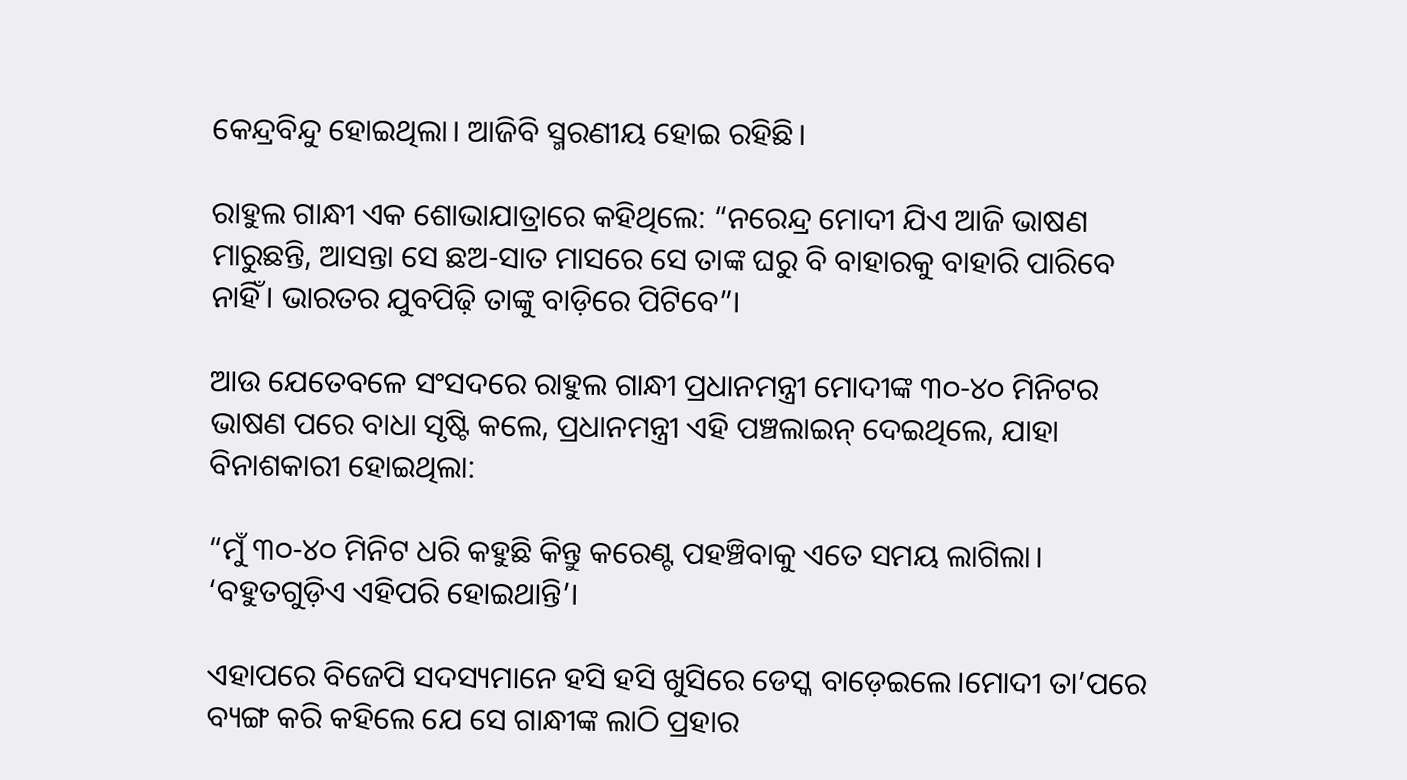କେନ୍ଦ୍ରବିନ୍ଦୁ ହୋଇଥିଲା। ଆଜିବି ସ୍ମରଣୀୟ ହୋଇ ରହିଛି।

ରାହୁଲ ଗାନ୍ଧୀ ଏକ ଶୋଭାଯାତ୍ରାରେ କହିଥିଲେ: “ନରେନ୍ଦ୍ର ମୋଦୀ ଯିଏ ଆଜି ଭାଷଣ ମାରୁଛନ୍ତି, ଆସନ୍ତା ସେ ଛଅ-ସାତ ମାସରେ ସେ ତାଙ୍କ ଘରୁ ବି ବାହାରକୁ ବାହାରି ପାରିବେ ନାହିଁ। ଭାରତର ଯୁବପିଢ଼ି ତାଙ୍କୁ ବାଡ଼ିରେ ପିଟିବେ”।

ଆଉ ଯେତେବଳେ ସଂସଦରେ ରାହୁଲ ଗାନ୍ଧୀ ପ୍ରଧାନମନ୍ତ୍ରୀ ମୋଦୀଙ୍କ ୩୦-୪୦ ମିନିଟର ଭାଷଣ ପରେ ବାଧା ସୃଷ୍ଟି କଲେ, ପ୍ରଧାନମନ୍ତ୍ରୀ ଏହି ପଞ୍ଚଲାଇନ୍ ଦେଇଥିଲେ, ଯାହା ବିନାଶକାରୀ ହୋଇଥିଲା:

“ମୁଁ ୩୦-୪୦ ମିନିଟ ଧରି କହୁଛି କିନ୍ତୁ କରେଣ୍ଟ ପହଞ୍ଚିବାକୁ ଏତେ ସମୟ ଲାଗିଲା। ‘ବହୁତଗୁଡ଼ିଏ ଏହିପରି ହୋଇଥାନ୍ତି’।

ଏହାପରେ ବିଜେପି ସଦସ୍ୟମାନେ ହସି ହସି ଖୁସିରେ ଡେସ୍କ ବାଡ଼େଇଲେ।ମୋଦୀ ତା’ପରେ ବ୍ୟଙ୍ଗ କରି କହିଲେ ଯେ ସେ ଗାନ୍ଧୀଙ୍କ ଲାଠି ପ୍ରହାର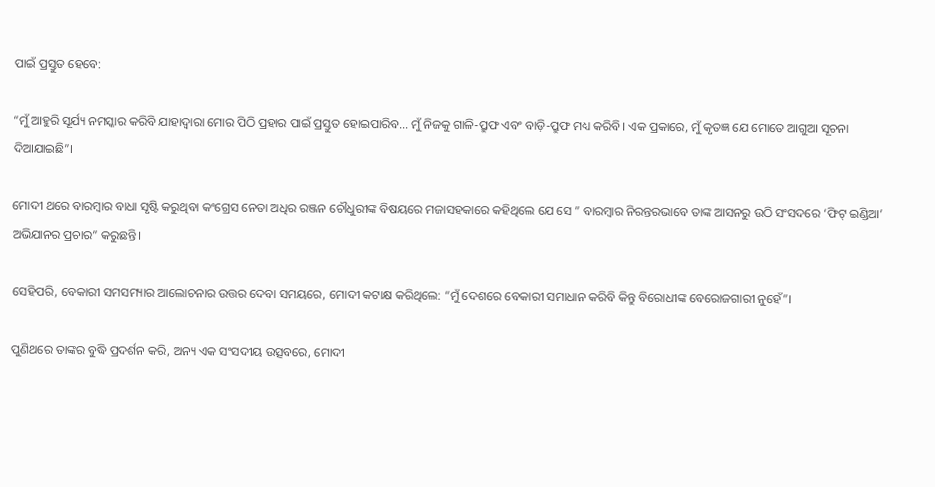ପାଇଁ ପ୍ରସ୍ତୁତ ହେବେ:

“ମୁଁ ଆହୁରି ସୂର୍ଯ୍ୟ ନମସ୍କାର କରିବି ଯାହାଦ୍ଵାରା ମୋର ପିଠି ପ୍ରହାର ପାଇଁ ପ୍ରସ୍ତୁତ ହୋଇପାରିବ… ମୁଁ ନିଜକୁ ଗାଳି-ପ୍ରୁଫ ଏବଂ ବାଡ଼ି-ପ୍ରୁଫ ମଧ୍ୟ କରିବି। ଏକ ପ୍ରକାରେ, ମୁଁ କୃତଜ୍ଞ ଯେ ମୋତେ ଆଗୁଆ ସୂଚନା ଦିଆଯାଇଛି”।

ମୋଦୀ ଥରେ ବାରମ୍ବାର ବାଧା ସୃଷ୍ଟି କରୁଥିବା କଂଗ୍ରେସ ନେତା ଅଧିର ରଞ୍ଜନ ଚୌଧୁରୀଙ୍କ ବିଷୟରେ ମଜାସହକାରେ କହିଥିଲେ ଯେ ସେ ” ବାରମ୍ବାର ନିରନ୍ତରଭାବେ ତାଙ୍କ ଆସନରୁ ଉଠି ସଂସଦରେ ‘ଫିଟ୍ ଇଣ୍ଡିଆ’ ଅଭିଯାନର ପ୍ରଚାର” କରୁଛନ୍ତି।

ସେହିପରି, ବେକାରୀ ସମସମ୍ୟାର ଆଲୋଚନାର ଉତ୍ତର ଦେବା ସମୟରେ, ମୋଦୀ କଟାକ୍ଷ କରିଥିଲେ: “ମୁଁ ଦେଶରେ ବେକାରୀ ସମାଧାନ କରିବି କିନ୍ତୁ ବିରୋଧୀଙ୍କ ବେରୋଜଗାରୀ ନୁହେଁ”।

ପୁଣିଥରେ ତାଙ୍କର ବୁଦ୍ଧି ପ୍ରଦର୍ଶନ କରି, ଅନ୍ୟ ଏକ ସଂସଦୀୟ ଉତ୍ସବରେ, ମୋଦୀ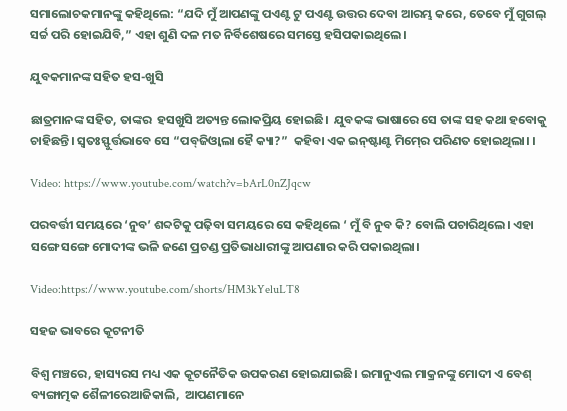ସମାଲୋଚକମାନଙ୍କୁ କହିଥିଲେ: “ଯଦି ମୁଁ ଆପଣଙ୍କୁ ପଏଣ୍ଟ ଟୁ ପଏଣ୍ଟ ଉତ୍ତର ଦେବା ଆରମ୍ଭ କରେ, ତେବେ ମୁଁ ଗୁଗଲ୍ ସର୍ଚ୍ଚ ପରି ହୋଇଯିବି,” ଏହା ଶୁଣି ଦଳ ମତ ନିର୍ବିଶେଷରେ ସମସ୍ତେ ହସିପକାଇଥିଲେ।

ଯୁବକମାନଙ୍କ ସହିତ ହସ-ଖୁସି

ଛାତ୍ରମାନଙ୍କ ସହିତ, ତାଙ୍କର  ହସଖୁସି ଅତ୍ୟନ୍ତ ଲୋକପ୍ରିୟ ହୋଇଛି।  ଯୁବକଙ୍କ ଭାଷାରେ ସେ ତାଙ୍କ ସହ କଥା ହବୋକୁ ଚାହିଛନ୍ତି। ସ୍ୱତଃସ୍ଫୁର୍ତ୍ତଭାବେ ସେ “ପବ୍‍ଜିଓ୍ୱାଲା ହୈ କ୍ୟା?”  କହିବା ଏକ ଇନ୍‍ଷ୍ଟାଣ୍ଟ ମିମ୍‍ରେ ପରିଣତ ହୋଇଥିଲା। ।

Video: https://www.youtube.com/watch?v=bArL0nZJqcw

ପରବର୍ତ୍ତୀ ସମୟରେ ‘ନୁବ’ ଶବ୍ଦଟିକୁ ପଢ଼ିବା ସମୟରେ ସେ କହିଥିଲେ ‘ ମୁଁ ବି ନୁବ କି? ବୋଲି ପଚାରିଥିଲେ। ଏହା ସଙ୍ଗେ ସଙ୍ଗେ ମୋଦୀଙ୍କ ଭଳି ଜଣେ ପ୍ରଚଣ୍ଡ ପ୍ରତିଭାଧାରୀଙ୍କୁ ଆପଣାର କରି ପକାଇଥିଲା।

Video:https://www.youtube.com/shorts/HM3kYeluLT8

ସହଜ ଭାବରେ କୂଟନୀତି

ବିଶ୍ୱ ମଞ୍ଚରେ, ହାସ୍ୟରସ ମଧ୍ୟ ଏକ କୂଟନୈତିକ ଉପକରଣ ହୋଇଯାଇଛି। ଇମାନୁଏଲ ମାକ୍ରନଙ୍କୁ ମୋଦୀ ଏ ବେଶ୍‍ ବ୍ୟଙ୍ଗାତ୍ମକ ଶୈଳୀରେଆଜିକାଲି,  ଆପଣମାନେ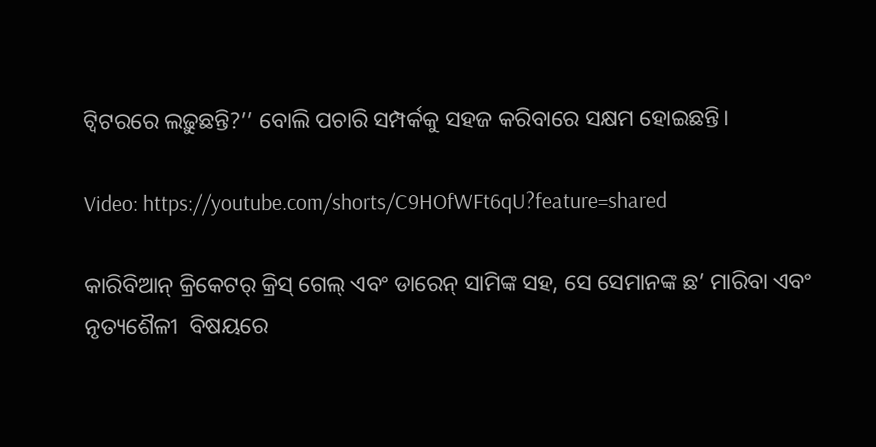ଟ୍ୱିଟରରେ ଲଢ଼ୁଛନ୍ତି?’’ ବୋଲି ପଚାରି ସମ୍ପର୍କକୁ ସହଜ କରିବାରେ ସକ୍ଷମ ହୋଇଛନ୍ତି।

Video: https://youtube.com/shorts/C9HOfWFt6qU?feature=shared

କାରିବିଆନ୍ କ୍ରିକେଟର୍ କ୍ରିସ୍ ଗେଲ୍ ଏବଂ ଡାରେନ୍ ସାମିଙ୍କ ସହ, ସେ ସେମାନଙ୍କ ଛ’ ମାରିବା ଏବଂ ନୃତ୍ୟଶୈଳୀ  ବିଷୟରେ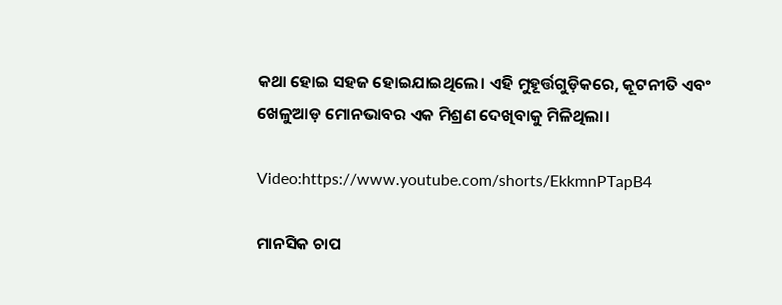କଥା ହୋଇ ସହଜ ହୋଇଯାଇଥିଲେ। ଏହି ମୁହୂର୍ତ୍ତଗୁଡ଼ିକରେ, କୂଟନୀତି ଏବଂ ଖେଳୁଆଡ଼ ମୋନଭାବର ଏକ ମିଶ୍ରଣ ଦେଖିବାକୁ ମିଳିଥିଲା।

Video:https://www.youtube.com/shorts/EkkmnPTapB4

ମାନସିକ ଚାପ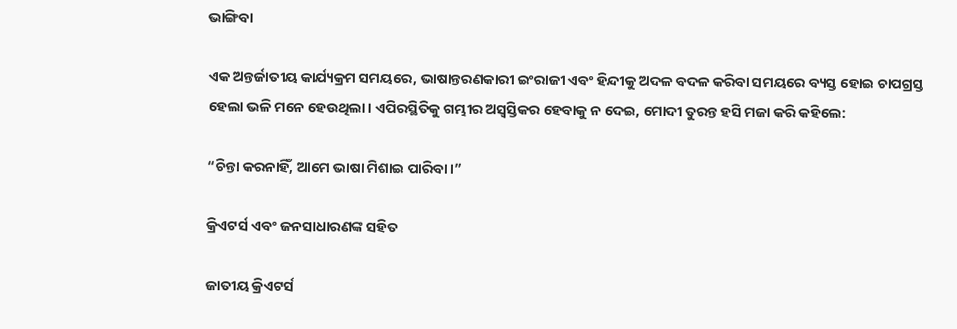ଭାଙ୍ଗିବା

ଏକ ଅନ୍ତର୍ଜାତୀୟ କାର୍ଯ୍ୟକ୍ରମ ସମୟରେ, ଭାଷାନ୍ତରଣକାରୀ ଇଂରାଜୀ ଏବଂ ହିନ୍ଦୀକୁ ଅଦଳ ବଦଳ କରିବା ସମୟରେ ବ୍ୟସ୍ତ ହୋଇ ଚାପଗ୍ରସ୍ତ ହେଲା ଭଳି ମନେ ହେଉଥିଲା। ଏପିରସ୍ଥିତିକୁ ଗମ୍ଭୀର ଅସ୍ୱସ୍ତିକର ହେବାକୁ ନ ଦେଇ, ମୋଦୀ ତୁରନ୍ତ ହସି ମଜା କରି କହିଲେ:

“ଚିନ୍ତା କରନାହିଁ, ଆମେ ଭାଷା ମିଶାଇ ପାରିବା।”

କ୍ରିଏଟର୍ସ ଏବଂ ଜନସାଧାରଣଙ୍କ ସହିତ

ଜାତୀୟ କ୍ରିଏଟର୍ସ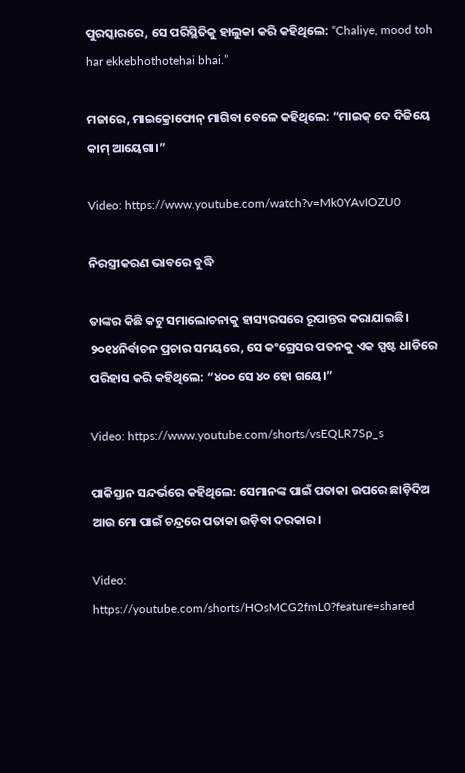ପୁରସ୍କାରରେ, ସେ ପରିସ୍ଥିତିକୁ ହାଲୁକା କରି କହିଥିଲେ: “Chaliye, mood toh har ekkebhothotehai bhai.”

ମଜାରେ, ମାଇକ୍ରୋଫୋନ୍ ମାଗିବା ବେଳେ କହିଥିଲେ: “ମାଇକ୍‍ ଦେ ଦିଜିୟେ କାମ୍‍ ଆୟେଗା।”

Video: https://www.youtube.com/watch?v=Mk0YAvIOZU0

ନିରସ୍ତ୍ରୀକରଣ ଭାବରେ ବୁଦ୍ଧି

ତାଙ୍କର କିଛି କଟୁ ସମାଲୋଚନାକୁ ହାସ୍ୟରସରେ ରୂପାନ୍ତର କରାଯାଇଛି। ୨୦୧୪ନିର୍ବାଚନ ପ୍ରଚାର ସମୟରେ, ସେ କଂଗ୍ରେସର ପତନକୁ ଏକ ସ୍ପଷ୍ଟ ଧାଡିରେ ପରିହାସ କରି କହିଥିଲେ: “୪୦୦ ସେ ୪୦ ହୋ ଗୟେ।”

Video: https://www.youtube.com/shorts/vsEQLR7Sp_s

ପାକିସ୍ତାନ ସନ୍ଦର୍ଭରେ କହିଥିଲେ: ସେମାନଙ୍କ ପାଇଁ ପତାକା ଉପରେ ଛାଡ଼ିଦିଅ ଆଉ ମୋ ପାଇଁ ଚନ୍ଦ୍ରରେ ପତାକା ଉଡ଼ିବା ଦରକାର।

Video: https://youtube.com/shorts/HOsMCG2fmL0?feature=shared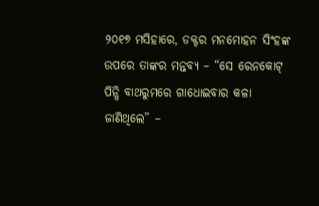୨୦୧୭ ମସିହାରେ, ଡକ୍ଟର ମନମୋହନ ସିଂହଙ୍କ ଉପରେ ତାଙ୍କର ମନ୍ତବ୍ୟ – “ସେ ରେନକୋଟ୍ ପିନ୍ଧି ବାଥରୁମରେ ଗାଧୋଇବାର କଳା ଜାଣିଥିଲେ” –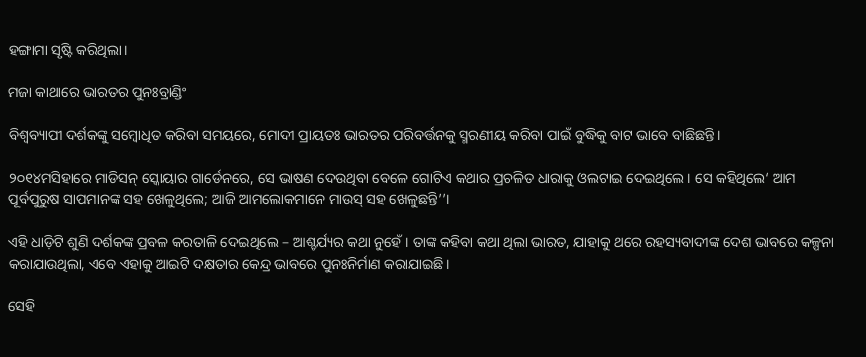ହଙ୍ଗାମା ସୃଷ୍ଟି କରିଥିଲା।

ମଜା କାଥାରେ ଭାରତର ପୁନଃବ୍ରାଣ୍ଡିଂ

ବିଶ୍ୱବ୍ୟାପୀ ଦର୍ଶକଙ୍କୁ ସମ୍ବୋଧିତ କରିବା ସମୟରେ, ମୋଦୀ ପ୍ରାୟତଃ ଭାରତର ପରିବର୍ତ୍ତନକୁ ସ୍ମରଣୀୟ କରିବା ପାଇଁ ବୁଦ୍ଧିକୁ ବାଟ ଭାବେ ବାଛିଛନ୍ତି।

୨୦୧୪ମସିହାରେ ମାଡିସନ୍ ସ୍କୋୟାର ଗାର୍ଡେନରେ, ସେ ଭାଷଣ ଦେଉଥିବା ବେଳେ ଗୋଟିଏ କଥାର ପ୍ରଚଳିତ ଧାରାକୁ ଓଲଟାଇ ଦେଇଥିଲେ। ସେ କହିଥିଲେ‘ ଆମ ପୂର୍ବପୁରୁଷ ସାପମାନଙ୍କ ସହ ଖେଳୁଥିଲେ; ଆଜି ଆମଲୋକମାନେ ମାଉସ୍‍ ସହ ଖେଳୁଛନ୍ତି’’।

ଏହି ଧାଡ଼ିଟି ଶୁଣି ଦର୍ଶକଙ୍କ ପ୍ରବଳ କରତାଳି ଦେଇଥିଲେ – ଆଶ୍ଚର୍ଯ୍ୟର କଥା ନୁହେଁ। ତାଙ୍କ କହିବା କଥା ଥିଲା ଭାରତ, ଯାହାକୁ ଥରେ ରହସ୍ୟବାଦୀଙ୍କ ଦେଶ ଭାବରେ କଳ୍ପନା କରାଯାଉଥିଲା, ଏବେ ଏହାକୁ ଆଇଟି ଦକ୍ଷତାର କେନ୍ଦ୍ର ଭାବରେ ପୁନଃନିର୍ମାଣ କରାଯାଇଛି।

ସେହି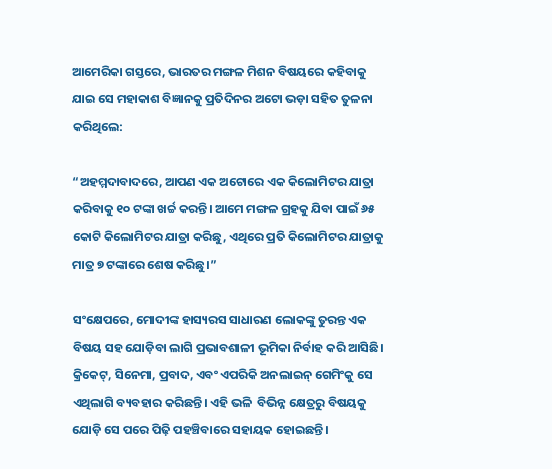ଆମେରିକା ଗସ୍ତରେ, ଭାରତର ମଙ୍ଗଳ ମିଶନ ବିଷୟରେ କହିବାକୁ ଯାଇ ସେ ମହାକାଶ ବିଜ୍ଞାନକୁ ପ୍ରତିଦିନର ଅଟୋ ଭଡ଼ା ସହିତ ତୁଳନା କରିଥିଲେ:

“ଅହମ୍ମଦାବାଦରେ, ଆପଣ ଏକ ଅଟୋରେ ଏକ କିଲୋମିଟର ଯାତ୍ରା କରିବାକୁ ୧୦ ଟଙ୍କା ଖର୍ଚ୍ଚ କରନ୍ତି। ଆମେ ମଙ୍ଗଳ ଗ୍ରହକୁ ଯିବା ପାଇଁ ୬୫ କୋଟି କିଲୋମିଟର ଯାତ୍ରା କରିଛୁ, ଏଥିରେ ପ୍ରତି କିଲୋମିଟର ଯାତ୍ରାକୁ ମାତ୍ର ୭ ଟଙ୍କାରେ ଶେଷ କରିଛୁ।”

ସଂକ୍ଷେପରେ, ମୋଦୀଙ୍କ ହାସ୍ୟରସ ସାଧାରଣ ଲୋକଙ୍କୁ ତୁରନ୍ତ ଏକ ବିଷୟ ସହ ଯୋଡ଼ିବା ଲାଗି ପ୍ରଭାବଶାଳୀ ଭୂମିକା ନିର୍ବାହ କରି ଆସିଛି। କ୍ରିକେଟ୍, ସିନେମା, ପ୍ରବାଦ, ଏବଂ ଏପରିକି ଅନଲାଇନ୍ ଗେମିଂକୁ ସେ ଏଥିଲାଗି ବ୍ୟବହାର କରିଛନ୍ତି। ଏହି ଭଳି  ବିଭିନ୍ନ କ୍ଷେତ୍ରରୁ ବିଷୟକୁ ଯୋଡ଼ି ସେ ପରେ ପିଢ଼ି ପହଞ୍ଚିବାରେ ସହାୟକ ହୋଇଛନ୍ତି।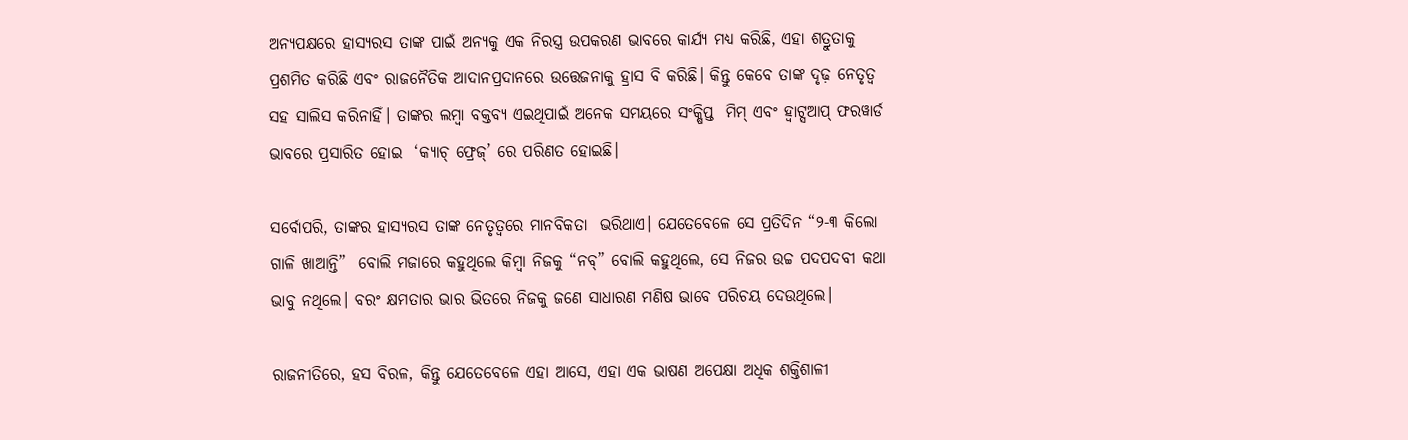ଅନ୍ୟପକ୍ଷରେ ହାସ୍ୟରସ ତାଙ୍କ ପାଇଁ ଅନ୍ୟକୁ ଏକ ନିରସ୍ତ୍ର ଉପକରଣ ଭାବରେ କାର୍ଯ୍ୟ ମଧ୍ୟ କରିଛି, ଏହା ଶତ୍ରୁତାକୁ ପ୍ରଶମିତ କରିଛି ଏବଂ ରାଜନୈତିକ ଆଦାନପ୍ରଦାନରେ ଉତ୍ତେଜନାକୁ ହ୍ରାସ ବି କରିଛି। କିନ୍ତୁ କେବେ ତାଙ୍କ ଦୃଢ଼ ନେତୃତ୍ୱ ସହ ସାଲିସ କରିନାହିଁ। ତାଙ୍କର ଲମ୍ବା ବକ୍ତବ୍ୟ ଏଇଥିପାଇଁ ଅନେକ ସମୟରେ ସଂକ୍ଷିପ୍ତ  ମିମ୍ ଏବଂ ହ୍ୱାଟ୍ସଆପ୍ ଫରୱାର୍ଡ ଭାବରେ ପ୍ରସାରିତ ହୋଇ  ‘କ୍ୟାଚ୍ ଫ୍ରେଜ୍’ ରେ ପରିଣତ ହୋଇଛି।

ସର୍ବୋପରି, ତାଙ୍କର ହାସ୍ୟରସ ତାଙ୍କ ନେତୃତ୍ୱରେ ମାନବିକତା  ଭରିଥାଏ। ଯେତେବେଳେ ସେ ପ୍ରତିଦିନ “୨-୩ କିଲୋ ଗାଳି ଖାଆନ୍ତି”  ବୋଲି ମଜାରେ କହୁଥିଲେ କିମ୍ବା ନିଜକୁ “ନବ୍” ବୋଲି କହୁଥିଲେ, ସେ ନିଜର ଉଚ୍ଚ ପଦପଦବୀ କଥା ଭାବୁ ନଥିଲେ। ବରଂ କ୍ଷମତାର ଭାର ଭିତରେ ନିଜକୁ ଜଣେ ସାଧାରଣ ମଣିଷ ଭାବେ ପରିଚୟ ଦେଉଥିଲେ।

ରାଜନୀତିରେ, ହସ ବିରଳ, କିନ୍ତୁ ଯେତେବେଳେ ଏହା ଆସେ, ଏହା ଏକ ଭାଷଣ ଅପେକ୍ଷା ଅଧିକ ଶକ୍ତିଶାଳୀ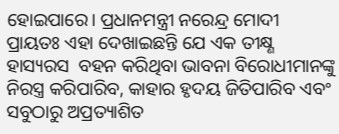ହୋଇପାରେ। ପ୍ରଧାନମନ୍ତ୍ରୀ ନରେନ୍ଦ୍ର ମୋଦୀ ପ୍ରାୟତଃ ଏହା ଦେଖାଇଛନ୍ତି ଯେ ଏକ ତୀକ୍ଷ୍ଣ ହାସ୍ୟରସ  ବହନ କରିଥିବା ଭାବନା ବିରୋଧୀମାନଙ୍କୁ ନିରସ୍ତ୍ର କରିପାରିବ, କାହାର ହୃଦୟ ଜିତିପାରିବ ଏବଂ ସବୁଠାରୁ ଅପ୍ରତ୍ୟାଶିତ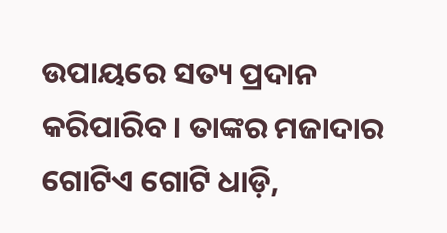ଉପାୟରେ ସତ୍ୟ ପ୍ରଦାନ କରିପାରିବ। ତାଙ୍କର ମଜାଦାର ଗୋଟିଏ ଗୋଟି ଧାଡ଼ି,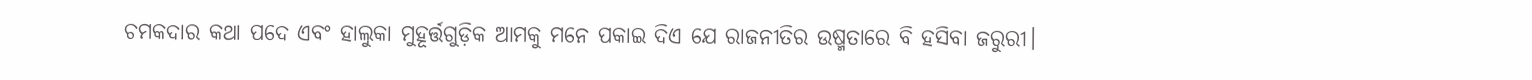ଚମକଦାର କଥା ପଦେ ଏବଂ ହାଲୁକା ମୁହୂର୍ତ୍ତଗୁଡ଼ିକ ଆମକୁ ମନେ ପକାଇ ଦିଏ ଯେ ରାଜନୀତିର ଉଷ୍ମତାରେ ବି ହସିବା ଜରୁରୀ।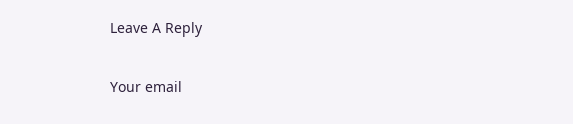Leave A Reply

Your email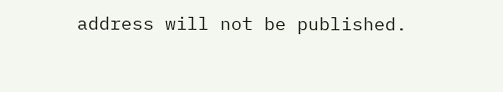address will not be published.